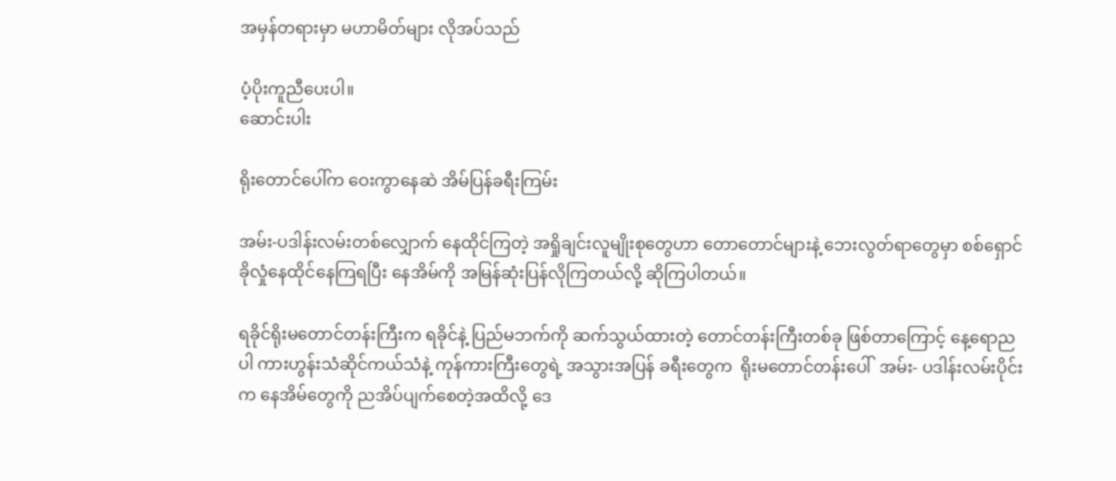အမှန်တရားမှာ မဟာမိတ်များ လိုအပ်သည်

ပံ့ပိုးကူညီပေးပါ။
ဆောင်းပါး

ရိုးတောင်ပေါ်က ဝေးကွာနေဆဲ အိမ်ပြန်ခရီးကြမ်း

အမ်း-ပဒါန်းလမ်းတစ်လျှောက် နေထိုင်ကြတဲ့ အရှိုချင်းလူမျိုးစုတွေဟာ တောတောင်များနဲ့ ဘေးလွတ်ရာတွေမှာ စစ်ရှောင်ခိုလှုံနေထိုင်နေကြရပြီး နေအိမ်ကို အမြန်ဆုံးပြန်လိုကြတယ်လို့ ဆိုကြပါတယ်။

ရခိုင်ရိုးမတောင်တန်းကြီးက ရခိုင်နဲ့ ပြည်မဘက်ကို ဆက်သွယ်ထားတဲ့ တောင်တန်းကြီးတစ်ခု ဖြစ်တာကြောင့် နေ့ရောညပါ ကားဟွန်းသံဆိုင်ကယ်သံနဲ့ ကုန်ကားကြီးတွေရဲ့ အသွားအပြန် ခရီးတွေက  ရိုးမတောင်တန်းပေါ်  အမ်း- ပဒါန်းလမ်းပိုင်းက နေအိမ်တွေကို ညအိပ်ပျက်စေတဲ့အထိလို့ ဒေ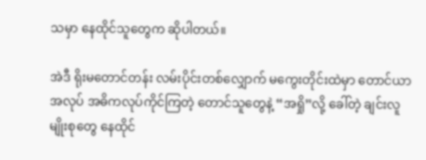သမှာ နေထိုင်သူတွေက ဆိုပါတယ်။

အဲဒီ ရိုးမတောင်တန်း လမ်းပိုင်းတစ်လျှောက် မကွေးတိုင်းထဲမှာ တောင်ယာအလုပ် အဓိကလုပ်ကိုင်ကြတဲ့ တောင်သူတွေနဲ့ “အရှို”လို့ ခေါ်တဲ့ ချင်းလူမျိုးစုတွေ နေထိုင်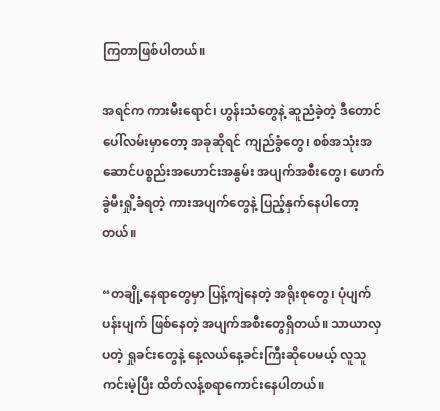ကြတာဖြစ်ပါတယ်။

အရင်က ကားမီးရောင်၊ ဟွန်းသံတွေနဲ့ ဆူညံခဲ့တဲ့ ဒီတောင်ပေါ်လမ်းမှာတော့ အခုဆိုရင် ကျည်ခွံတွေ၊ စစ်အသုံးအဆောင်ပစ္စည်းအဟောင်းအနွမ်း အပျက်အစီးတွေ၊ ဖောက်ခွဲမီးရှို့ခံရတဲ့ ကားအပျက်တွေနဲ့ ပြည့်နှက်နေပါတော့တယ်။

“တချို့နေရာတွေမှာ ပြန့်ကျဲနေတဲ့ အရိုးစုတွေ၊ ပုံပျက်ပန်းပျက် ဖြစ်နေတဲ့ အပျက်အစီးတွေရှိတယ်။ သာယာလှပတဲ့ ရှုခင်းတွေနဲ့ နေ့လယ်နေ့ခင်းကြီးဆိုပေမယ့် လူသူကင်းမဲ့ပြီး ထိတ်လန့်စရာကောင်းနေပါတယ်။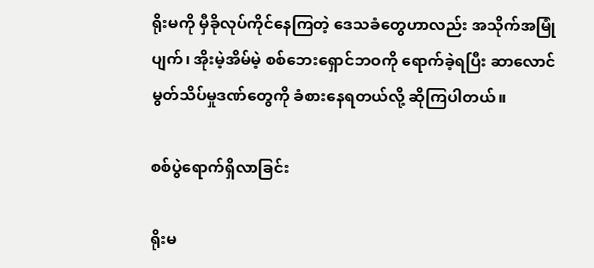ရိုးမကို မှီခိုလုပ်ကိုင်နေကြတဲ့ ဒေသခံတွေဟာလည်း အသိုက်အမြုံပျက်၊ အိုးမဲ့အိမ်မဲ့ စစ်ဘေးရှောင်ဘဝကို ရောက်ခဲ့ရပြီး ဆာလောင်မွတ်သိပ်မှုဒဏ်တွေကို ခံစားနေရတယ်လို့ ဆိုကြပါတယ်။

စစ်ပွဲရောက်ရှိလာခြင်း

ရိုးမ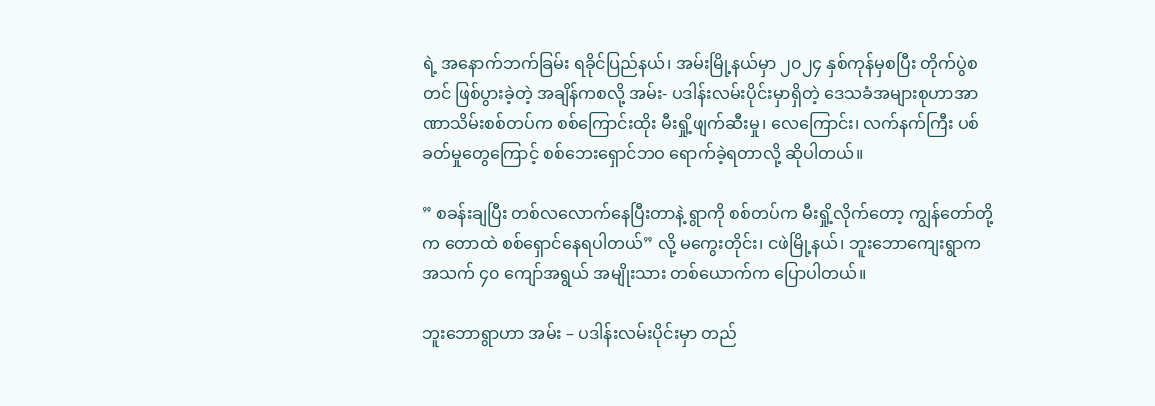ရဲ့ အနောက်ဘက်ခြမ်း ရခိုင်ပြည်နယ်၊ အမ်းမြို့နယ်မှာ ၂၀၂၄ နှစ်ကုန်မှစပြီး တိုက်ပွဲစတင် ဖြစ်ပွားခဲ့တဲ့ အချိန်ကစလို့ အမ်း- ပဒါန်းလမ်းပိုင်းမှာရှိတဲ့ ဒေသခံအများစုဟာအာဏာသိမ်းစစ်တပ်က စစ်ကြောင်းထိုး မီးရှို့ဖျက်ဆီးမှု၊ လေကြောင်း၊ လက်နက်ကြီး ပစ်ခတ်မှုတွေကြောင့် စစ်ဘေးရှောင်ဘဝ ရောက်ခဲ့ရတာလို့ ဆိုပါတယ်။

” စခန်းချပြီး တစ်လလောက်နေပြီးတာနဲ့ ရွာကို စစ်တပ်က မီးရှို့လိုက်တော့ ကျွန်တော်တို့က တောထဲ စစ်ရှောင်နေရပါတယ်” လို့ မကွေးတိုင်း၊ ငဖဲမြို့နယ်၊ ဘူးဘောကျေးရွာက အသက် ၄၀ ကျော်အရွယ် အမျိုးသား တစ်ယောက်က ပြောပါတယ်။

ဘူးဘောရွာဟာ အမ်း – ပဒါန်းလမ်းပိုင်းမှာ တည်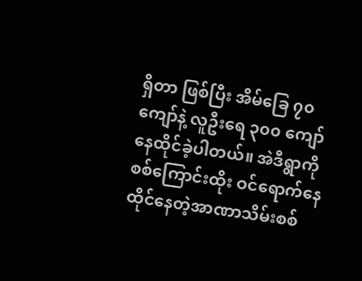ရှိတာ ဖြစ်ပြီး အိမ်ခြေ ၇၀ ကျော်နဲ့ လူဦးရေ ၃၀၀ ကျော် နေထိုင်ခဲ့ပါတယ်။ အဲဒီရွာကို စစ်ကြောင်းထိုး ဝင်ရောက်နေထိုင်နေတဲ့အာဏာသိမ်းစစ်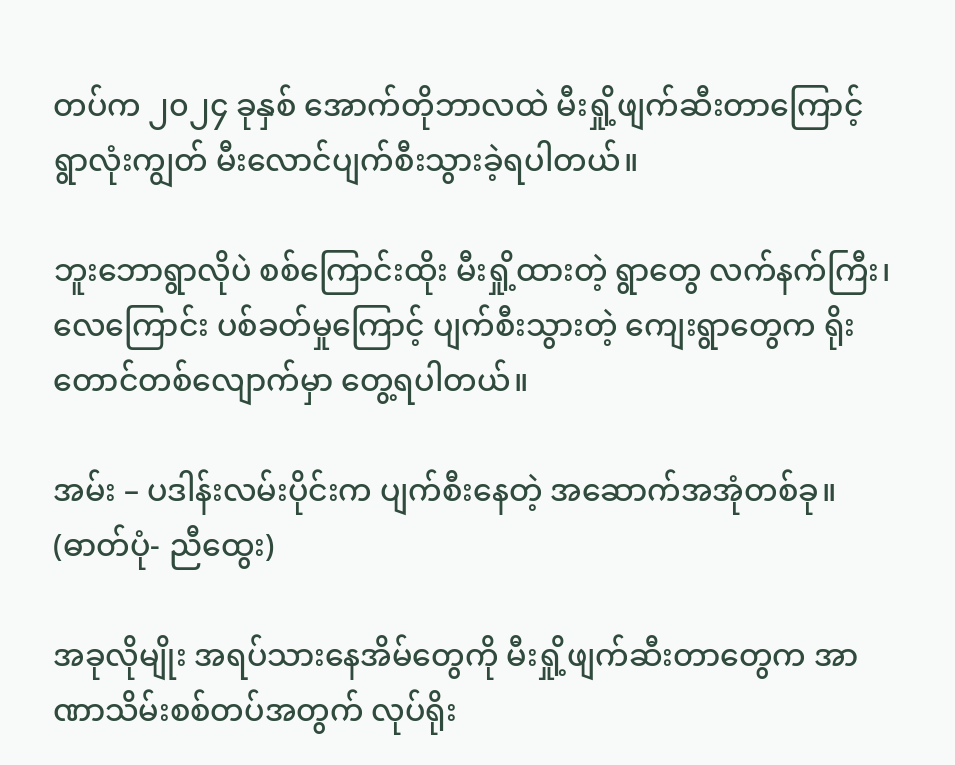တပ်က ၂၀၂၄ ခုနှစ် အောက်တိုဘာလထဲ မီးရှို့ဖျက်ဆီးတာကြောင့် ရွာလုံးကျွတ် မီးလောင်ပျက်စီးသွားခဲ့ရပါတယ်။

ဘူးဘောရွာလိုပဲ စစ်ကြောင်းထိုး မီးရှို့ထားတဲ့ ရွာတွေ လက်နက်ကြီး၊ လေကြောင်း ပစ်ခတ်မှုကြောင့် ပျက်စီးသွားတဲ့ ကျေးရွာတွေက ရိုးတောင်တစ်လျောက်မှာ တွေ့ရပါတယ်။

အမ်း – ပဒါန်းလမ်းပိုင်းက ပျက်စီးနေတဲ့ အဆောက်အအုံတစ်ခု။ (ဓာတ်ပုံ- ညီထွေး)

အခုလိုမျိုး အရပ်သားနေအိမ်တွေကို မီးရှို့ဖျက်ဆီးတာတွေက အာဏာသိမ်းစစ်တပ်အတွက် လုပ်ရိုး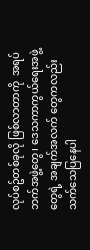လုပ်စဥ်တစ်ခုလို ဖြစ်လာတာကို  အရပ်ဘက်အဖွဲ့တွေ၊ ဒေသကာကွယ်ရေးအဖွဲ့တွေရဲ့ အချက်အလက် တွေကလည်း သက်သေပြနေပါ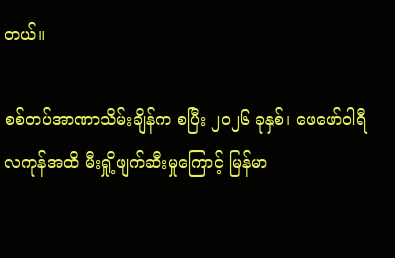တယ်။

စစ်တပ်အာဏာသိမ်းချိန်က စပြီး ၂၀၂၆ ခုနှစ်၊ ဖေဖော်ဝါရီလကုန်အထိ မီးရှို့ဖျက်ဆီးမှုကြောင့် မြန်မာ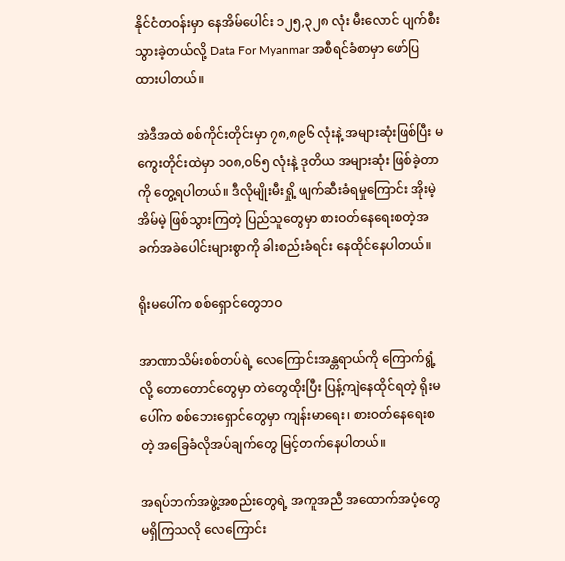နိုင်ငံတဝန်းမှာ နေအိမ်ပေါင်း ၁၂၅,၃၂၈ လုံး မီးလောင် ပျက်စီးသွားခဲ့တယ်လို့ Data For Myanmar အစီရင်ခံစာမှာ ဖော်ပြထားပါတယ်။

အဲဒီအထဲ စစ်ကိုင်းတိုင်းမှာ ၇၈,၈၉၆ လုံးနဲ့ အများဆုံးဖြစ်ပြီး မကွေးတိုင်းထဲမှာ ၁၀၈,၀၆၅ လုံးနဲ့ ဒုတိယ အများဆုံး ဖြစ်ခဲ့တာကို တွေ့ရပါတယ်။ ဒီလိုမျိုးမီးရှို့ ဖျက်ဆီးခံရမှုကြောင်း အိုးမဲ့အိမ်မဲ့ ဖြစ်သွားကြတဲ့ ပြည်သူတွေမှာ စားဝတ်နေရေးစတဲ့အခက်အခဲပေါင်းများစွာကို ခါးစည်းခံရင်း နေထိုင်နေပါတယ်။

ရိုးမပေါ်က စစ်ရှောင်တွေဘဝ

အာဏာသိမ်းစစ်တပ်ရဲ့ လေကြောင်းအန္တရာယ်ကို ကြောက်ရွံ့လို့ တောတောင်တွေမှာ တဲတွေထိုးပြီး ပြန့်ကျဲနေထိုင်ရတဲ့ ရိုးမပေါ်က စစ်ဘေးရှောင်တွေမှာ ကျန်းမာရေး၊ စားဝတ်နေရေးစတဲ့ အခြေခံလိုအပ်ချက်တွေ မြင့်တက်နေပါတယ်။

အရပ်ဘက်အဖွဲ့အစည်းတွေရဲ့ အကူအညီ အထောက်အပံ့တွေ မရှိကြသလို လေကြောင်း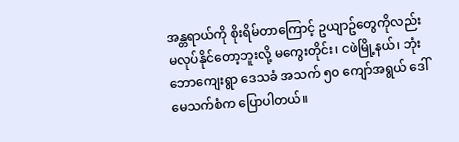အန္တရာယ်ကို စိုးရိမ်တာကြောင့် ဥယျာဥ်တွေကိုလည်း မလုပ်နိုင်တော့ဘူးလို့ မကွေးတိုင်း၊ ငဖဲမြို့နယ်၊ ဘုံးဘောကျေးရွာ ဒေသခံ အသက် ၅၀ ကျော်အရွယ် ဒေါ်မေသက်စံက ပြောပါတယ်။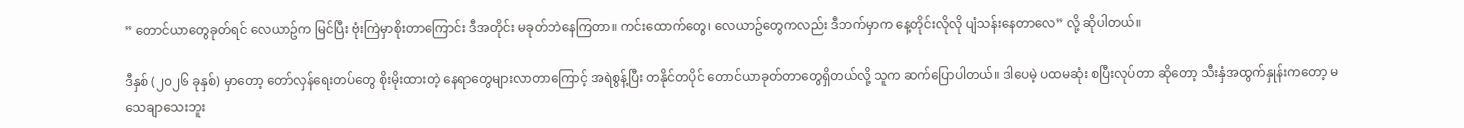” တောင်ယာတွေခုတ်ရင် လေယာဥ်က မြင်ပြီး ဗုံးကြဲမှာစိုးတာကြောင်း ဒီအတိုင်း မခုတ်ဘဲနေကြတာ။ ကင်းထောက်တွေ၊ လေယာဥ်တွေကလည်း ဒီဘက်မှာက နေ့တိုင်းလိုလို ပျံသန်းနေတာလေ” လို့ ဆိုပါတယ်။

ဒီနှစ် (၂၀၂၆ ခုနှစ်) မှာတော့ တော်လှန်ရေးတပ်တွေ စိုးမိုးထားတဲ့ နေရာတွေများလာတာကြောင့် အရဲစွန့်ပြီး တနိုင်တပိုင် တောင်ယာခုတ်တာတွေရှိတယ်လို့ သူက ဆက်ပြောပါတယ်။ ဒါပေမဲ့ ပထမဆုံး စပြီးလုပ်တာ ဆိုတော့ သီးနှံအထွက်နှုန်းကတော့ မသေချာသေးဘူး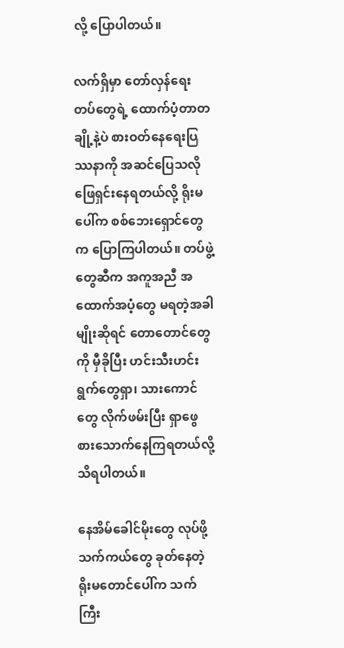လို့ ပြောပါတယ်။

လက်ရှိမှာ တော်လှန်ရေးတပ်တွေရဲ့ ထောက်ပံ့တာတချို့နဲ့ပဲ စားဝတ်နေရေးပြဿနာကို အဆင်ပြေသလို ဖြေရှင်းနေရတယ်လို့ ရိုးမပေါ်က စစ်ဘေးရှောင်တွေက ပြောကြပါတယ်။ တပ်ဖွဲ့တွေဆီက အကူအညီ အထောက်အပံ့တွေ မရတဲ့အခါမျိုးဆိုရင် တောတောင်တွေကို မှီခိုပြီး ဟင်းသီးဟင်းရွက်တွေရှာ၊ သားကောင်တွေ လိုက်ဖမ်းပြီး ရှာဖွေစားသောက်နေကြရတယ်လို့ သိရပါတယ်။

နေအိမ်ခေါင်မိုးတွေ လုပ်ဖို့ သက်ကယ်တွေ ခုတ်နေတဲ့ ရိုးမတောင်ပေါ်က သက်ကြီး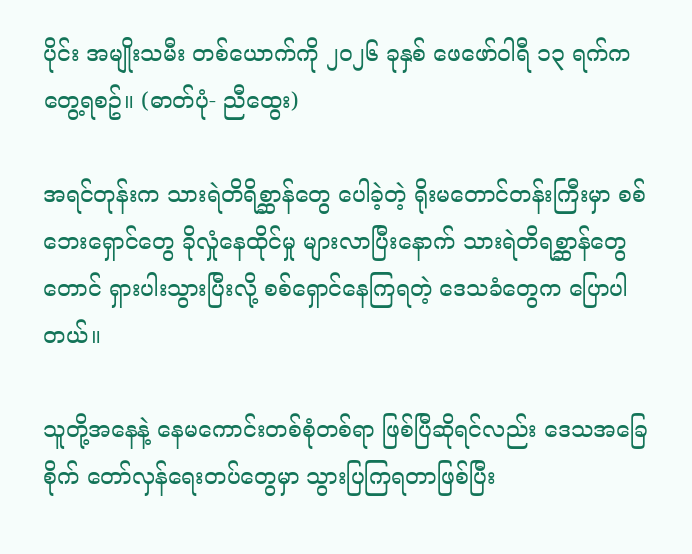ပိုင်း အမျိုးသမီး တစ်ယောက်ကို ၂၀၂၆ ခုနှစ် ဖေဖော်ဝါရီ ၁၃ ရက်က တွေ့ရစဥ်။ (ဓာတ်ပုံ- ညီထွေး)

အရင်တုန်းက သားရဲတိရိစ္ဆာန်တွေ ပေါခဲ့တဲ့ ရိုးမတောင်တန်းကြီးမှာ စစ်ဘေးရှောင်တွေ ခိုလှုံနေထိုင်မှု များလာပြီးနောက် သားရဲတိရစ္ဆာန်တွေတောင် ရှားပါးသွားပြီးလို့ စစ်ရှောင်နေကြရတဲ့ ဒေသခံတွေက ပြောပါတယ်။

သူတို့အနေနဲ့ နေမကောင်းတစ်စုံတစ်ရာ ဖြစ်ပြီဆိုရင်လည်း ဒေသအခြေစိုက် တော်လှန်ရေးတပ်တွေမှာ သွားပြကြရတာဖြစ်ပြီး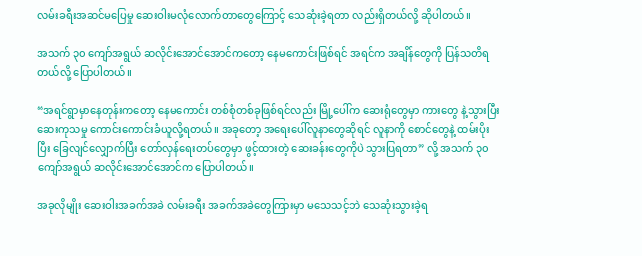လမ်းခရီးအဆင်မပြေမှု ဆေးဝါးမလုံလောက်တာတွေကြောင့် သေဆုံးခဲ့ရတာ လည်းရှိတယ်လို့ ဆိုပါတယ်။

အသက် ၃၀ ကျော်အရွယ် ဆလိုင်းအောင်အောင်ကတော့ နေမကောင်းဖြစ်ရင် အရင်က အချိန်တွေကို ပြန်သတိရတယ်လို့ ပြောပါတယ်။

“အရင်ရွာမှာနေတုန်းကတော့ နေမကောင်း တစ်စုံတစ်ခုဖြစ်ရင်လည်း မြို့ပေါ်က ဆေးရုံတွေမှာ ကားတွေ နဲ့သွားပြီး ဆေးကုသမှု ကောင်းကောင်းခံယူလို့ရတယ်။ အခုတော့ အရေးပေါ်လူနာတွေဆိုရင် လူနာကို စောင်တွေနဲ့ ထမ်းပိုးပြီး ခြေလျင်လျှောက်ပြီး တော်လှန်ရေးတပ်တွေမှာ ဖွင့်ထားတဲ့ ဆေးခန်းတွေကိုပဲ သွားပြရတာ” လို့ အသက် ၃၀ ကျော်အရွယ် ဆလိုင်းအောင်အောင်က ပြောပါတယ်။

အခုလိုမျိုး ဆေးဝါးအခက်အခဲ လမ်းခရီး အခက်အခဲတွေကြားမှာ မသေသင့်ဘဲ သေဆုံးသွားခဲ့ရ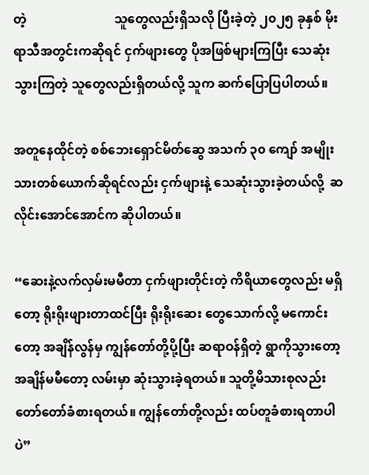တဲ့                            သူတွေလည်းရှိသလို ပြီးခဲ့တဲ့ ၂၀၂၅ ခုနှစ် မိုးရာသီအတွင်းကဆိုရင် ငှက်ဖျားတွေ ပိုအဖြစ်များကြပြီး သေဆုံးသွားကြတဲ့ သူတွေလည်းရှိတယ်လို့ သူက ဆက်ပြောပြပါတယ်။

အတူနေထိုင်တဲ့ စစ်ဘေးရှောင်မိတ်ဆွေ အသက် ၃၀ ကျော် အမျိုးသားတစ်ယောက်ဆိုရင်လည်း ငှက်ဖျားနဲ့ သေဆုံးသွားခဲ့တယ်လို့  ဆလိုင်းအောင်အောင်က ဆိုပါတယ်။

“ဆေးနဲ့လက်လှမ်းမမီတာ ငှက်ဖျားတိုင်းတဲ့ ကိရိယာတွေလည်း မရှိတော့ ရိုးရိုးဖျားတာထင်ပြီး ရိုးရိုးဆေး တွေသောက်လို့ မကောင်းတော့ အချိန်လွန်မှ ကျွန်တော်တို့ပို့ပြီး ဆရာဝန်ရှိတဲ့ ရွာကိုသွားတော့ အချိန်မမီတော့ လမ်းမှာ ဆုံးသွားခဲ့ရတယ်။ သူတို့မိသားစုလည်း တော်တော်ခံစားရတယ်။ ကျွန်တော်တို့လည်း ထပ်တူခံစားရတာပါပဲ”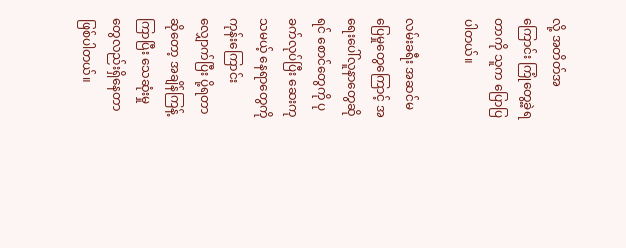လို့ အတိတ်အကြောင်း ကြုံတွေ့ခဲ့ရတာကို သူက ပြောပြပါတယ်။

လမ်းခရီး အဆင်မပြေမှုတွေကြောင့် အရေးပေါ်လူနာတွေဆိုရင် စောင်တွေကို ပုခက်လုပ်ပြီး ဆေးကုသမယ့် နေရာတွေကို ကုန်းကြောင်းလျှောက်ပြီး ပို့ရတာဆိုတော့ အချိန်ကြန့်ကြာပြီး သေဆုံးမှုတွေလည်းရှိနေတာ ဖြစ်ပါတယ်။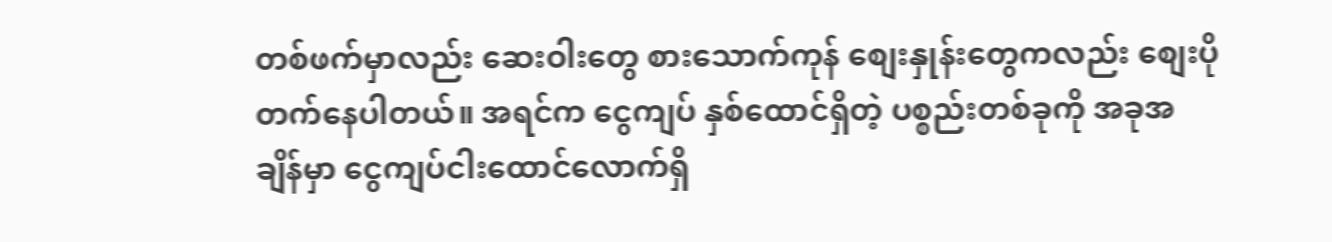တစ်ဖက်မှာလည်း ဆေးဝါးတွေ စားသောက်ကုန် စျေးနှုန်းတွေကလည်း စျေးပိုတက်နေပါတယ်။ အရင်က ငွေကျပ် နှစ်ထောင်ရှိတဲ့ ပစ္စည်းတစ်ခုကို အခုအချိန်မှာ ငွေကျပ်ငါးထောင်လောက်ရှိ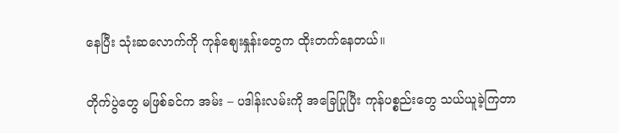နေပြီး သုံးဆလောက်ကို ကုန်စျေးနှုန်းတွေက ထိုးတက်နေတယ်။

တိုက်ပွဲတွေ မဖြစ်ခင်က အမ်း – ပဒါန်းလမ်းကို အခြေပြုပြီး ကုန်ပစ္စည်းတွေ သယ်ယူခဲ့ကြတာ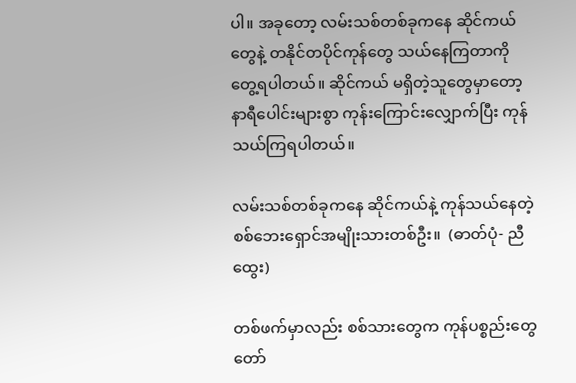ပါ။ အခုတော့ လမ်းသစ်တစ်ခုကနေ ဆိုင်ကယ်တွေနဲ့ တနိုင်တပိုင်ကုန်တွေ သယ်နေကြတာကို တွေ့ရပါတယ်။ ဆိုင်ကယ် မရှိတဲ့သူတွေမှာတော့ နာရီပေါင်းများစွာ ကုန်းကြောင်းလျှောက်ပြီး ကုန်သယ်ကြရပါတယ်။

လမ်းသစ်တစ်ခုကနေ ဆိုင်ကယ်နဲ့ ကုန်သယ်နေတဲ့ စစ်ဘေးရှောင်အမျိုးသားတစ်ဦး။  (ဓာတ်ပုံ- ညီထွေး)

တစ်ဖက်မှာလည်း စစ်သားတွေက ကုန်ပစ္စည်းတွေ တော်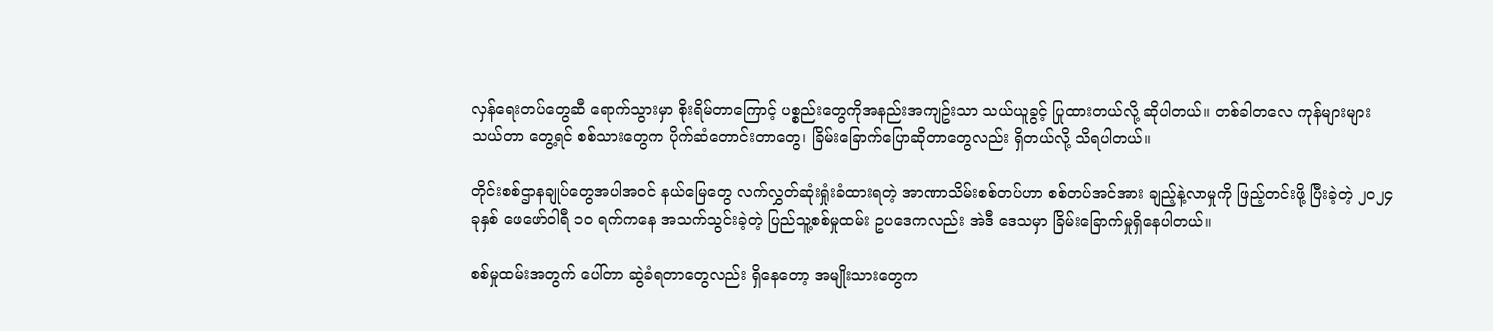လှန်ရေးတပ်တွေဆီ ရောက်သွားမှာ စိုးရိမ်တာကြောင့် ပစ္စည်းတွေကိုအနည်းအကျဥ်းသာ သယ်ယူခွင့် ပြုထားတယ်လို့ ဆိုပါတယ်။ တစ်ခါတလေ ကုန်များများသယ်တာ တွေ့ရင် စစ်သားတွေက ပိုက်ဆံတောင်းတာတွေ၊ ခြိမ်းခြောက်ပြောဆိုတာတွေလည်း ရှိတယ်လို့ သိရပါတယ်။

တိုင်းစစ်ဌာနချုပ်တွေအပါအဝင် နယ်မြေတွေ လက်လွှတ်ဆုံးရှုံးခံထားရတဲ့ အာဏာသိမ်းစစ်တပ်ဟာ စစ်တပ်အင်အား ချည့်နဲ့လာမှုကို ဖြည့်တင်းဖို့ ပြီးခဲ့တဲ့ ၂၀၂၄ ခုနှစ် ဖေဖော်ဝါရီ ၁၀ ရက်ကနေ အသက်သွင်းခဲ့တဲ့ ပြည်သူ့စစ်မှုထမ်း ဥပဒေကလည်း အဲဒီ ဒေသမှာ ခြိမ်းခြောက်မှုရှိနေပါတယ်။

စစ်မှုထမ်းအတွက် ပေါ်တာ ဆွဲခံရတာတွေလည်း ရှိနေတော့ အမျိုးသားတွေက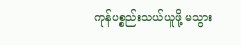ကုန်ပစ္စည်းသယ်ယူဖို့ မသွား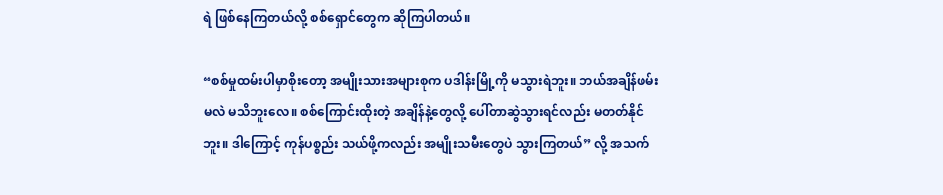ရဲ ဖြစ်နေကြတယ်လို့ စစ်ရှောင်တွေက ဆိုကြပါတယ်။

“စစ်မှုထမ်းပါမှာစိုးတော့ အမျိုးသားအများစုက ပဒါန်းမြို့ကို မသွားရဲဘူး။ ဘယ်အချိန်ဖမ်းမလဲ မသိဘူးလေ။ စစ်ကြောင်းထိုးတဲ့ အချိန်နဲ့တွေလို့ ပေါ်တာဆွဲသွားရင်လည်း မတတ်နိုင်ဘူး။ ဒါကြောင့် ကုန်ပစ္စည်း သယ်ဖို့ကလည်း အမျိုးသမီးတွေပဲ သွားကြတယ်” လို့ အသက်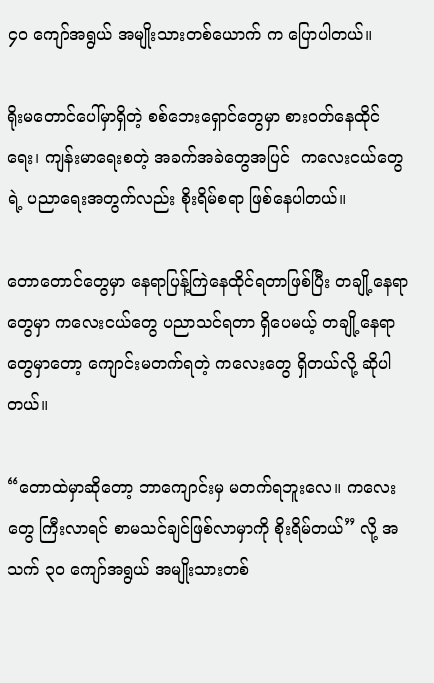၄၀ ကျော်အရွယ် အမျိုးသားတစ်ယောက် က ပြောပါတယ်။

ရိုးမတောင်ပေါ်မှာရှိတဲ့ စစ်ဘေးရှောင်တွေမှာ စားဝတ်နေထိုင်ရေး၊ ကျန်းမာရေးစတဲ့ အခက်အခဲတွေအပြင်  ကလေးငယ်တွေရဲ့ ပညာရေးအတွက်လည်း စိုးရိမ်စရာ ဖြစ်နေပါတယ်။

တောတောင်တွေမှာ နေရာပြန့်ကြဲနေထိုင်ရတာဖြစ်ပြီး တချို့နေရာတွေမှာ ကလေးငယ်တွေ ပညာသင်ရတာ ရှိပေမယ့် တချို့နေရာတွေမှာတော့ ကျောင်းမတက်ရတဲ့ ကလေးတွေ ရှိတယ်လို့ ဆိုပါတယ်။

“တောထဲမှာဆိုတော့ ဘာကျောင်းမှ မတက်ရဘူးလေ။ ကလေးတွေ ကြီးလာရင် စာမသင်ချင်ဖြစ်လာမှာကို စိုးရိမ်တယ်” လို့ အသက် ၃၀ ကျော်အရွယ် အမျိုးသားတစ်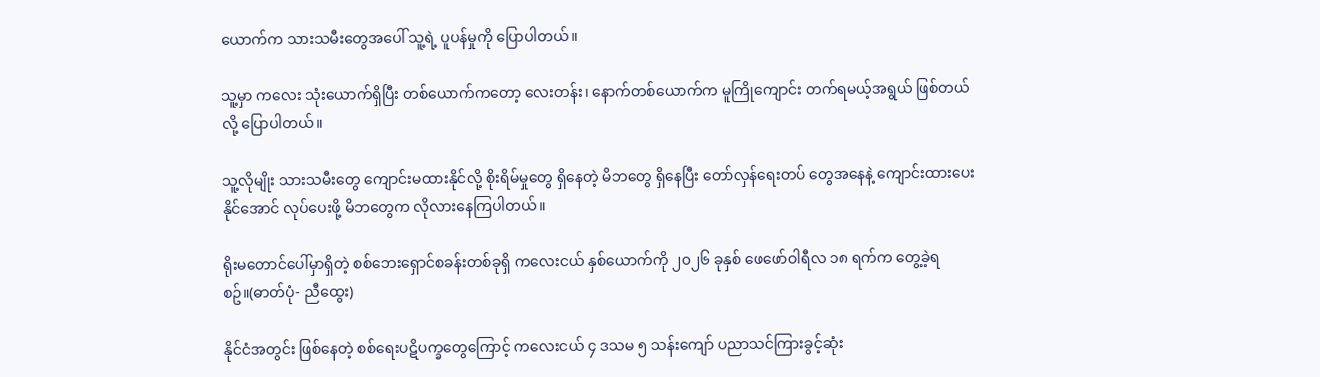ယောက်က သားသမီးတွေအပေါ် သူ့ရဲ့ ပူပန်မှုကို ပြောပါတယ်။

သူ့မှာ ကလေး သုံးယောက်ရှိပြီး တစ်ယောက်ကတော့ လေးတန်း၊ နောက်တစ်ယောက်က မူကြိုကျောင်း တက်ရမယ့်အရွယ် ဖြစ်တယ်လို့ ပြောပါတယ်။

သူ့လိုမျိုး သားသမီးတွေ ကျောင်းမထားနိုင်လို့ စိုးရိမ်မှုတွေ ရှိနေတဲ့ မိဘတွေ ရှိနေပြီး တော်လှန်ရေးတပ် တွေအနေနဲ့ ကျောင်းထားပေးနိုင်အောင် လုပ်ပေးဖို့ မိဘတွေက လိုလားနေကြပါတယ်။

ရိုးမတောင်ပေါ်မှာရှိတဲ့ စစ်ဘေးရှောင်စခန်းတစ်ခုရှိ ကလေးငယ် နှစ်ယောက်ကို ၂၀၂၆ ခုနှစ် ဖေဖော်ဝါရီလ ၁၈ ရက်က တွေ့ခဲ့ရစဥ်။(ဓာတ်ပုံ- ညီထွေး)

နိုင်ငံအတွင်း ဖြစ်နေတဲ့ စစ်ရေးပဋိပက္ခတွေကြောင့် ကလေးငယ် ၄ ဒသမ ၅ သန်းကျော် ပညာသင်ကြားခွင့်ဆုံး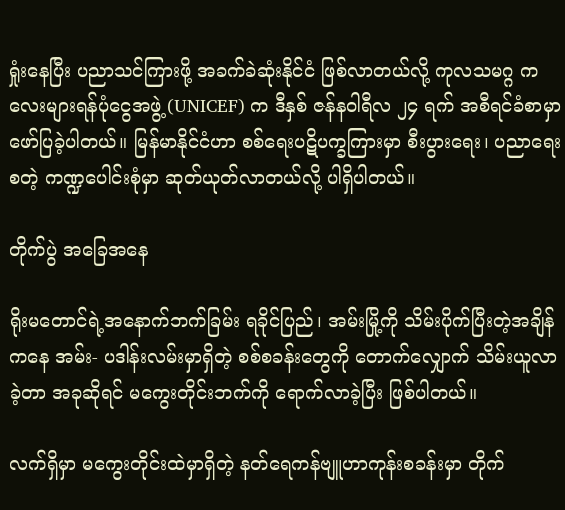ရှုံးနေပြီး ပညာသင်ကြားဖို့ အခက်ခဲဆုံးနိုင်ငံ ဖြစ်လာတယ်လို့ ကုလသမဂ္ဂ ကလေးများရန်ပုံငွေအဖွဲ့ (UNICEF) က ဒီနှစ် ဇန်နဝါရီလ ၂၄ ရက် အစီရင်ခံစာမှာ ဖော်ပြခဲ့ပါတယ်။ မြန်မာနိုင်ငံဟာ စစ်ရေးပဋိပက္ခကြားမှာ စီးပွားရေး၊ ပညာရေးစတဲ့ ကဏ္ဍပေါင်းစုံမှာ ဆုတ်ယုတ်လာတယ်လို့ ပါရှိပါတယ်။

တိုက်ပွဲ အခြေအနေ

ရိုးမတောင်ရဲ့အနောက်ဘက်ခြမ်း ရခိုင်ပြည်၊ အမ်းမြို့ကို သိမ်းပိုက်ပြီးတဲ့အချိန်ကနေ အမ်း- ပဒါန်းလမ်းမှာရှိတဲ့ စစ်စခန်းတွေကို တောက်လျှောက် သိမ်းယူလာခဲ့တာ အခုဆိုရင် မကွေးတိုင်းဘက်ကို ရောက်လာခဲ့ပြီး ဖြစ်ပါတယ်။

လက်ရှိမှာ မကွေးတိုင်းထဲမှာရှိတဲ့ နတ်ရေကန်ဗျူဟာကုန်းစခန်းမှာ တိုက်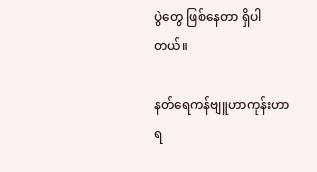ပွဲတွေ ဖြစ်နေတာ ရှိပါတယ်။

နတ်ရေကန်ဗျူဟာကုန်းဟာ ရ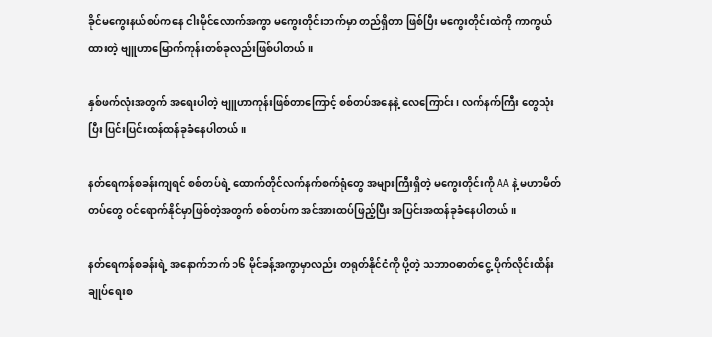ခိုင်မကွေးနယ်စပ်ကနေ ငါးမိုင်လောက်အကွာ မကွေးတိုင်းဘက်မှာ တည်ရှိတာ ဖြစ်ပြီး မကွေးတိုင်းထဲကို ကာကွယ်ထားတဲ့ ဗျူဟာမြောက်ကုန်းတစ်ခုလည်းဖြစ်ပါတယ်။

နှစ်ဖက်လုံးအတွက် အရေးပါတဲ့ ဗျူဟာကုန်းဖြစ်တာကြောင့် စစ်တပ်အနေနဲ့ လေကြောင်း၊ လက်နက်ကြီး တွေသုံးပြီး ပြင်းပြင်းထန်ထန်ခုခံနေပါတယ်။

နတ်ရေကန်စခန်းကျရင် စစ်တပ်ရဲ့ ထောက်တိုင်လက်နက်စက်ရုံတွေ အများကြီးရှိတဲ့ မကွေးတိုင်းကို AA နဲ့ မဟာမိတ်တပ်တွေ ဝင်ရောက်နိုင်မှာဖြစ်တဲ့အတွက် စစ်တပ်က အင်အားထပ်ဖြည့်ပြီး အပြင်းအထန်ခုခံနေပါတယ်။

နတ်ရေကန်စခန်းရဲ့ အနောက်ဘက် ၁၆ မိုင်ခန့်အကွာမှာလည်း တရုတ်နိုင်ငံကို ပို့တဲ့ သဘာဝဓာတ်ငွေ့ ပိုက်လိုင်းထိန်းချုပ်ရေးစ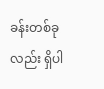ခန်းတစ်ခုလည်း ရှိပါ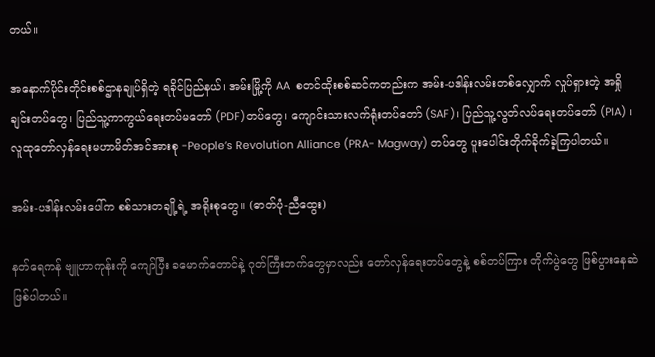တယ်။

အနောက်ပိုင်းတိုင်းစစ်ဌာနချုပ်ရှိတဲ့ ရခိုင်ပြည်နယ်၊ အမ်းမြို့ကို AA  စတင်ထိုးစစ်ဆင်ကတည်းက အမ်း-ပဒါန်းလမ်းတစ်လျှောက် လှုပ်ရှားတဲ့ အရှို ချင်းတပ်တွေ၊ ပြည်သူ့ကာကွယ်ရေးတပ်မတော် (PDF)တပ်တွေ၊ ကျောင်းသားလက်ရုံးတပ်တော် (SAF)၊ ပြည်သူ့လွတ်လပ်ရေးတပ်တော် (PIA) ၊ လူထုတော်လှန်ရေးမဟာမိတ်အင်အားစု -People’s Revolution Alliance (PRA- Magway) တပ်တွေ ပူးပေါင်းတိုက်ခိုက်ခဲ့ကြပါတယ်။

အမ်း-ပဒါန်းလမ်းပေါ်က စစ်သားတချို့ရဲ့ အရိုးစုတွေ။ (ဓာတ်ပုံ-ညီထွေး)

နတ်ရေကန် ဗျူဟာကုန်းကို ကျော်ပြီး ခမောက်တောင်နဲ့ ဂုတ်ကြီးဘက်တွေမှာလည်း တော်လှန်ရေးတပ်တွေနဲ့ စစ်တပ်ကြား တိုက်ပွဲတွေ ဖြစ်ပွားနေဆဲ ဖြစ်ပါတယ်။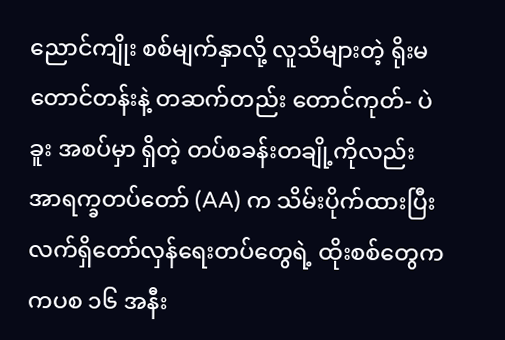ညောင်ကျိုး စစ်မျက်နှာလို့ လူသိများတဲ့ ရိုးမတောင်တန်းနဲ့ တဆက်တည်း တောင်ကုတ်- ပဲခူး အစပ်မှာ ရှိတဲ့ တပ်စခန်းတချို့ကိုလည်း အာရက္ခတပ်တော် (AA) က သိမ်းပိုက်ထားပြီး လက်ရှိတော်လှန်ရေးတပ်တွေရဲ့ ထိုးစစ်တွေက ကပစ ၁၆ အနီး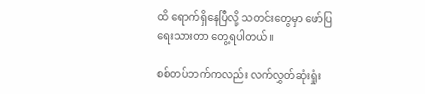ထိ ရောက်ရှိနေပြီလို့ သတင်းတွေမှာ ဖော်ပြရေးသားတာ တွေ့ရပါတယ်။

စစ်တပ်ဘက်ကလည်း လက်လွှတ်ဆုံးရှုံး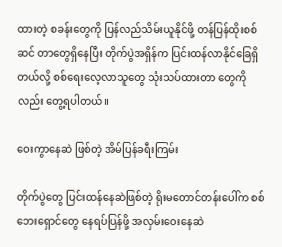ထားတဲ့ စခန်းတွေကို ပြန်လည်သိမ်းယူနိုင်ဖို့ တန်ပြန်ထိုးစစ်ဆင် တာတွေရှိနေပြီး တိုက်ပွဲအရှိန်က ပြင်းထန်လာနိုင်ခြေရှိတယ်လို့ စစ်ရေးလေ့လာသူတွေ သုံးသပ်ထားတာ တွေကိုလည်း တွေ့ရပါတယ်။

ဝေးကွာနေဆဲ ဖြစ်တဲ့ အိမ်ပြန်ခရီးကြမ်း

တိုက်ပွဲတွေ ပြင်းထန်နေဆဲဖြစ်တဲ့ ရိုးမတောင်တန်းပေါ်က စစ်ဘေးရှောင်တွေ နေရပ်ပြန်ဖို့ အလှမ်းဝေးနေဆဲ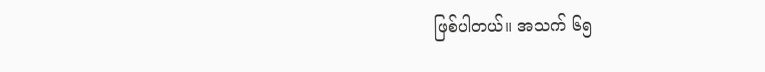ဖြစ်ပါတယ်။ အသက် ၆၅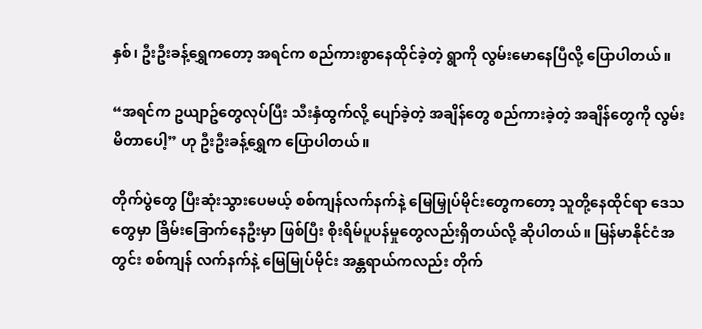နှစ်၊ ဦးဦးခန့်ရွှေကတော့ အရင်က စည်ကားစွာနေထိုင်ခဲ့တဲ့ ရွာကို လွမ်းမောနေပြီလို့ ပြောပါတယ်။

“အရင်က ဥယျာဥ်တွေလုပ်ပြီး သီးနှံထွက်လို့ ပျော်ခဲ့တဲ့ အချိန်တွေ စည်ကားခဲ့တဲ့ အချိန်တွေကို လွမ်းမိတာပေါ့” ဟု ဦးဦးခန့်ရွှေက ပြောပါတယ်။

တိုက်ပွဲတွေ ပြီးဆုံးသွားပေမယ့် စစ်ကျန်လက်နက်နဲ့ မြေမြှုပ်မိုင်းတွေကတော့ သူတို့နေထိုင်ရာ ဒေသတွေမှာ ခြိမ်းခြောက်နေဦးမှာ ဖြစ်ပြီး စိုးရိမ်ပူပန်မှုတွေလည်းရှိတယ်လို့ ဆိုပါတယ်။ မြန်မာနိုင်ငံအတွင်း စစ်ကျန် လက်နက်နဲ့ မြေမြုပ်မိုင်း အန္တရာယ်ကလည်း တိုက်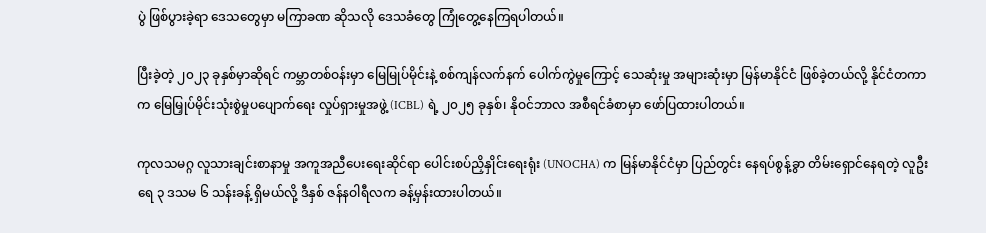ပွဲ ဖြစ်ပွားခဲ့ရာ ဒေသတွေမှာ မကြာခဏ ဆိုသလို ဒေသခံတွေ ကြုံတွေ့နေကြရပါတယ်။

ပြီးခဲ့တဲ့ ၂၀၂၃ ခုနှစ်မှာဆိုရင် ကမ္ဘာတစ်ဝန်းမှာ မြေမြုပ်မိုင်းနဲ့ စစ်ကျန်လက်နက် ပေါက်ကွဲမှုကြောင့် သေဆုံးမှု အများဆုံးမှာ မြန်မာနိုင်ငံ ဖြစ်ခဲ့တယ်လို့ နိုင်ငံတကာက မြေမြှုပ်မိုင်းသုံးစွဲမှုပပျောက်ရေး လှုပ်ရှားမှုအဖွဲ့ (ICBL) ရဲ့ ၂၀၂၅ ခုနှစ်၊ နိုဝင်ဘာလ အစီရင်ခံစာမှာ ဖော်ပြထားပါတယ်။

ကုလသမဂ္ဂ လူသားချင်းစာနာမှု အကူအညီပေးရေးဆိုင်ရာ ပေါင်းစပ်ညှိနှိုင်းရေးရုံး (UNOCHA) က မြန်မာနိုင်ငံမှာ ပြည်တွင်း နေရပ်စွန့်ခွာ တိမ်းရှောင်နေရတဲ့ လူဦးရေ ၃ ဒသမ ၆ သန်းခန့် ရှိမယ်လို့ ဒီနှစ် ဇန်နဝါရီလက ခန့်မှန်းထားပါတယ်။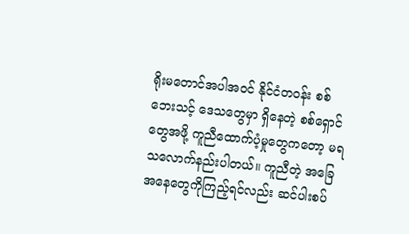ရိုးမတောင်အပါအဝင် နိုင်ငံတဝန်း စစ်ဘေးသင့် ဒေသတွေမှာ ရှိနေတဲ့ စစ်ရှောင်တွေအဖို့ ကူညီထောက်ပံ့မှုတွေကတော့ မရသလောက်နည်းပါတယ်။ ကူညီတဲ့ အခြေအနေတွေကိုကြည့်ရင်လည်း ဆင်ပါးစပ်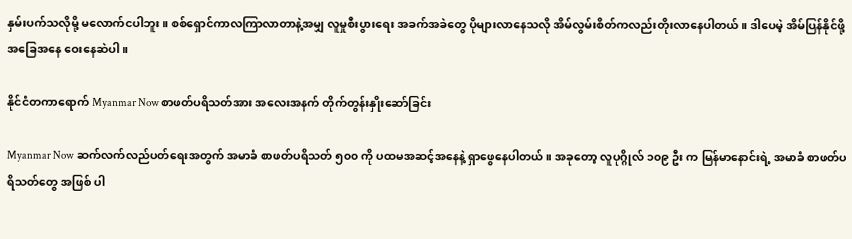နှမ်းပက်သလိုမို့ မလောက်ငပါဘူး။ စစ်ရှောင်ကာလကြာလာတာနဲ့အမျှ လူမှုစီးပွားရေး အခက်အခဲတွေ ပိုများလာနေသလို အိမ်လွမ်းစိတ်ကလည်းတိုးလာနေပါတယ်။ ဒါပေမဲ့ အိမ်ပြန်နိုင်ဖို့ အခြေအနေ ဝေးနေဆဲပါ။

နိုင်ငံတကာရောက် Myanmar Now စာဖတ်ပရိသတ်အား အလေးအနက် တိုက်တွန်းနှိုးဆော်ခြင်း

Myanmar Now ဆက်လက်လည်ပတ်ရေးအတွက် အမာခံ စာဖတ်ပရိသတ် ၅၀၀ ကို ပထမအဆင့်အနေနဲ့ ရှာဖွေနေပါတယ်။ အခုတော့ လူပုဂ္ဂိုလ် ၁၀၉ ဦး က မြန်မာနောင်းရဲ့ အမာခံ စာဖတ်ပရိသတ်တွေ အဖြစ် ပါ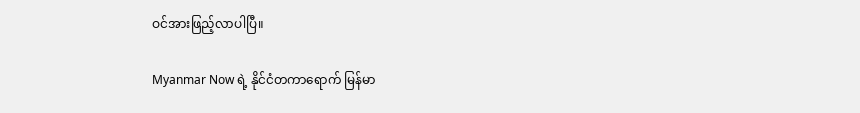ဝင်အားဖြည့်လာပါပြီ။

Myanmar Now ရဲ့ နိုင်ငံတကာရောက် မြန်မာ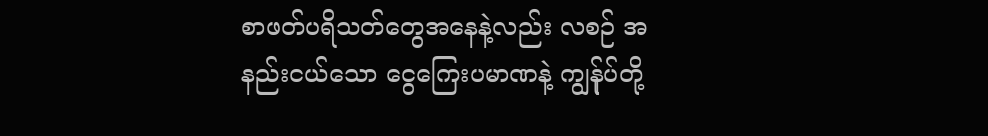စာဖတ်ပရိသတ်တွေအနေနဲ့လည်း လစဉ် အနည်းငယ်သော ငွေကြေးပမာဏနဲ့ ကျွန်ုပ်တို့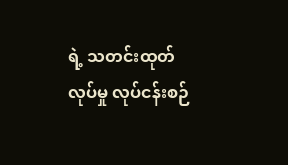ရဲ့ သတင်းထုတ်လုပ်မှု လုပ်ငန်းစဉ်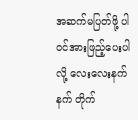အဆက်မပြတ်ဖို့ ပါဝင်အားဖြည့်ပေးပါလို့ လေးလေးနက်နက် တိုက်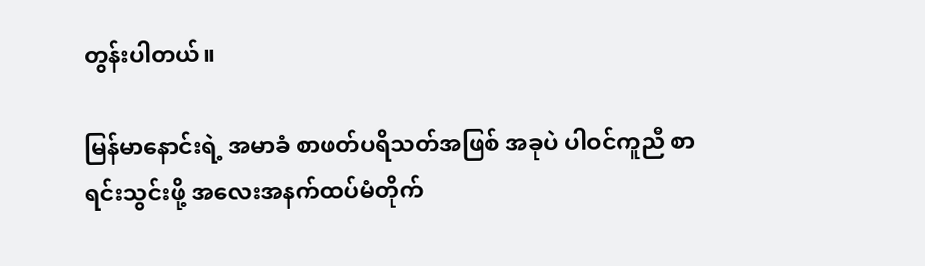တွန်းပါတယ်။

မြန်မာနောင်းရဲ့ အမာခံ စာဖတ်ပရိသတ်အဖြစ် အခုပဲ ပါဝင်ကူညီ စာရင်းသွင်းဖို့ အလေးအနက်ထပ်မံတိုက်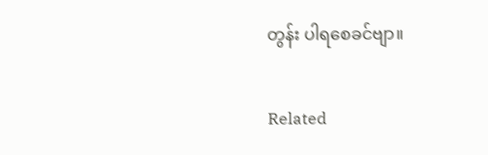တွန်း ပါရစေခင်ဗျာ။

Related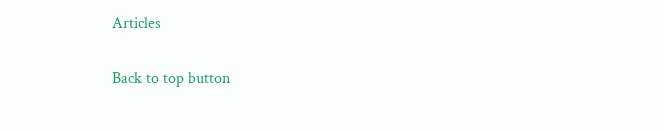Articles

Back to top button